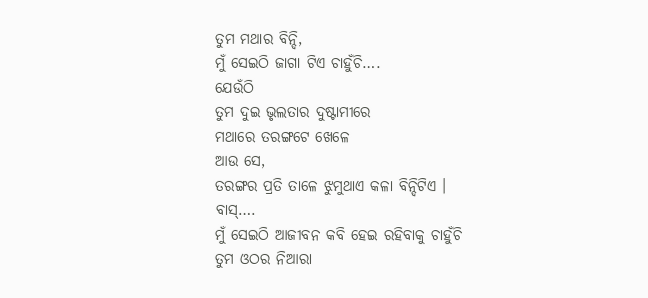ତୁମ ମଥାର ବିନ୍ଦି,
ମୁଁ ସେଇଠି ଜାଗା ଟିଏ ଚାହୁଁଚି….
ଯେଉଁଠି
ତୁମ ଦୁଇ ଭୃଲତାର ଦୁଷ୍ଟାମୀରେ
ମଥାରେ ତରଙ୍ଗଟେ ଖେଳେ
ଆଉ ସେ,
ତରଙ୍ଗର ପ୍ରତି ତାଳେ ଝୁମୁଥାଏ କଳା ବିନ୍ଦିଟିଏ ।
ବାସ୍….
ମୁଁ ସେଇଠି ଆଜୀବନ କବି ହେଇ ରହିବାକୁ ଚାହୁଁଚି
ତୁମ ଓଠର ନିଆରା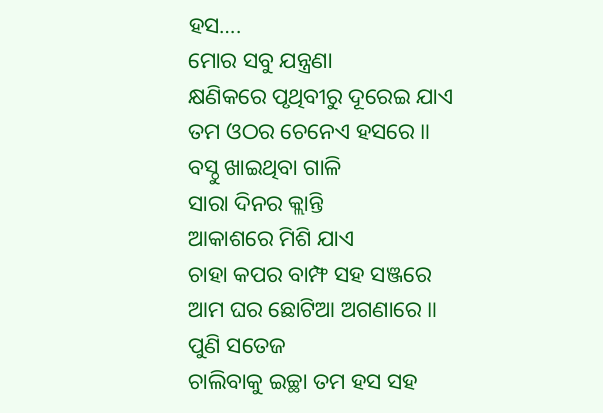ହସ….
ମୋର ସବୁ ଯନ୍ତ୍ରଣା
କ୍ଷଣିକରେ ପୃଥିବୀରୁ ଦୂରେଇ ଯାଏ
ତମ ଓଠର ଚେନେଏ ହସରେ ॥
ବସ୍ଠୁ ଖାଇଥିବା ଗାଳି
ସାରା ଦିନର କ୍ଲାନ୍ତି
ଆକାଶରେ ମିଶି ଯାଏ
ଚାହା କପର ବାମ୍ଫ ସହ ସଞ୍ଜରେ
ଆମ ଘର ଛୋଟିଆ ଅଗଣାରେ ॥
ପୁଣି ସତେଜ
ଚାଲିବାକୁ ଇଚ୍ଛା ତମ ହସ ସହ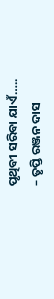ପୃଥିବୀ ସରିବା ଯାଏଁ…..
– ତୃପ୍ତି ରଞ୍ଜନ ଦାସ